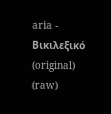aria - Βικιλεξικό (original) (raw)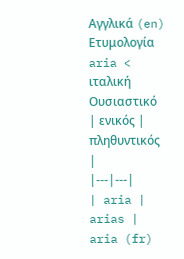Αγγλικά (en)
Ετυμολογία
aria < ιταλική
Ουσιαστικό
| ενικός | πληθυντικός |
|---|---|
| aria | arias |
aria (fr)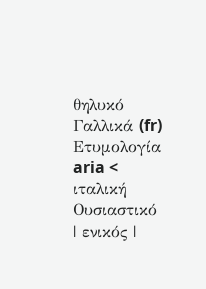θηλυκό
Γαλλικά (fr)
Ετυμολογία
aria < ιταλική
Ουσιαστικό
| ενικός |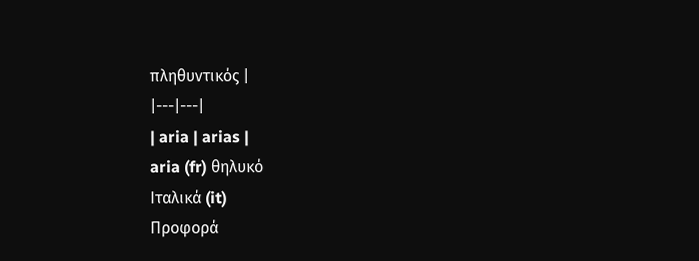πληθυντικός |
|---|---|
| aria | arias |
aria (fr) θηλυκό
Ιταλικά (it)
Προφορά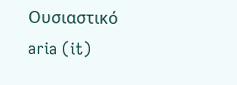Ουσιαστικό
aria (it)